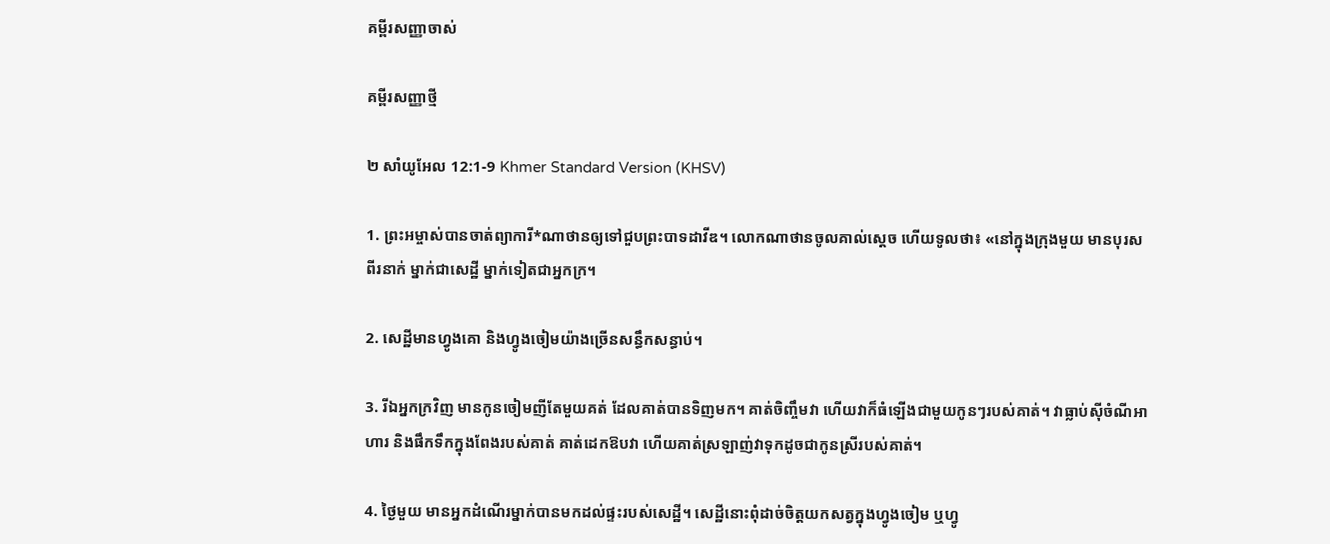គម្ពីរសញ្ញាចាស់

គម្ពីរសញ្ញាថ្មី

២ សាំយូ‌អែល 12:1-9 Khmer Standard Version (KHSV)

1. ព្រះ‌អម្ចាស់បានចាត់ព្យាការី*ណាថានឲ្យទៅជួបព្រះ‌បាទដាវីឌ។ លោកណាថានចូលគាល់ស្ដេច ហើយទូលថា៖ «នៅក្នុងក្រុងមួយ មានបុរសពីរនាក់ ម្នាក់ជាសេដ្ឋី ម្នាក់ទៀតជាអ្នកក្រ។

2. សេដ្ឋីមានហ្វូងគោ និងហ្វូងចៀមយ៉ាងច្រើនសន្ធឹកសន្ធាប់។

3. រីឯអ្នកក្រវិញ មានកូនចៀមញីតែមួយគត់ ដែលគាត់បានទិញមក។ គាត់ចិញ្ចឹមវា ហើយវាក៏ធំឡើងជាមួយកូនៗរបស់គាត់។ វាធ្លាប់ស៊ីចំណីអាហារ និងផឹកទឹកក្នុងពែងរបស់គាត់ គាត់ដេកឱបវា ហើយគាត់ស្រឡាញ់វាទុកដូចជាកូនស្រីរបស់គាត់។

4. ថ្ងៃមួយ មានអ្នកដំណើរម្នាក់បានមកដល់ផ្ទះរបស់សេដ្ឋី។ សេដ្ឋីនោះពុំដាច់ចិត្តយកសត្វក្នុងហ្វូងចៀម ឬហ្វូ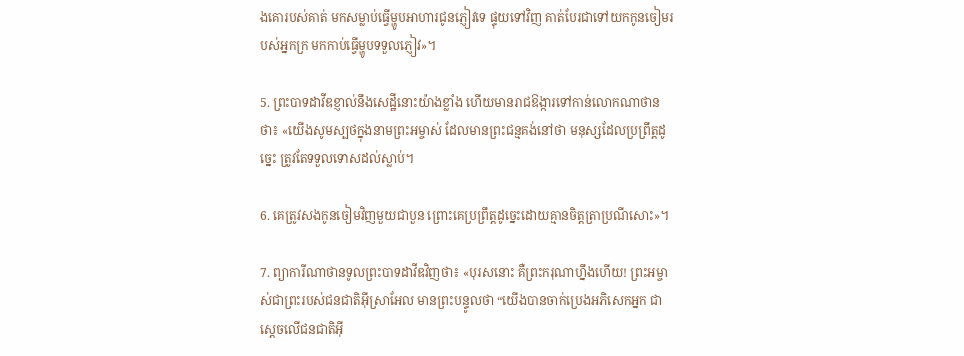ងគោរបស់គាត់ មកសម្លាប់ធ្វើម្ហូបអាហារជូនភ្ញៀវទេ ផ្ទុយទៅវិញ គាត់បែរជាទៅយកកូនចៀមរបស់អ្នកក្រ មកកាប់ធ្វើម្ហូបទទួលភ្ញៀវ»។

5. ព្រះ‌បាទដាវីឌខ្ញាល់នឹងសេដ្ឋីនោះយ៉ាងខ្លាំង ហើយមានរាជ‌ឱង្ការទៅកាន់លោកណាថានថា៖ «យើងសូមស្បថក្នុងនាមព្រះ‌អម្ចាស់ ដែលមានព្រះ‌ជន្មគង់នៅថា មនុស្សដែលប្រព្រឹត្តដូច្នេះ ត្រូវតែទទួលទោសដល់ស្លាប់។

6. គេត្រូវសងកូនចៀមវិញមួយជាបួន ព្រោះគេប្រព្រឹត្តដូច្នេះដោយគ្មានចិត្តត្រាប្រណីសោះ»។

7. ព្យាការីណាថានទូលព្រះ‌បាទដាវីឌវិញថា៖ «បុរសនោះ គឺព្រះ‌ករុណាហ្នឹងហើយ! ព្រះ‌អម្ចាស់ជាព្រះរបស់ជន‌ជាតិអ៊ីស្រា‌អែល មានព្រះ‌បន្ទូលថា “យើងបានចាក់ប្រេងអភិសេកអ្នក ជាស្ដេចលើជន‌ជាតិអ៊ី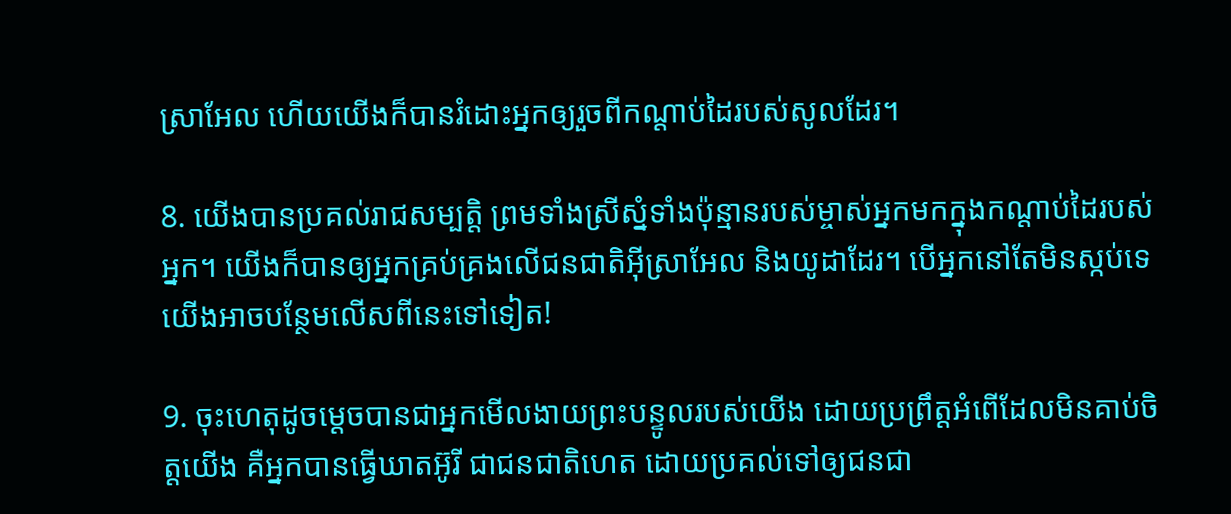ស្រា‌អែល ហើយយើងក៏បានរំដោះអ្នកឲ្យរួចពីកណ្ដាប់ដៃរបស់សូលដែរ។

8. យើងបានប្រគល់រាជសម្បត្តិ ព្រមទាំងស្រីស្នំទាំងប៉ុន្មានរបស់ម្ចាស់អ្នកមកក្នុងកណ្ដាប់ដៃរបស់អ្នក។ យើងក៏បានឲ្យអ្នកគ្រប់‌គ្រងលើជន‌ជាតិអ៊ីស្រា‌អែល និងយូដាដែរ។ បើអ្នកនៅតែមិនស្កប់ទេ យើងអាចបន្ថែមលើសពីនេះទៅទៀត!

9. ចុះហេតុដូចម្ដេចបានជាអ្នកមើល‌ងាយព្រះ‌បន្ទូលរបស់យើង ដោយប្រព្រឹត្តអំពើដែលមិនគាប់ចិត្តយើង គឺអ្នកបានធ្វើឃាតអ៊ូរី ជាជន‌ជាតិហេត ដោយប្រគល់ទៅឲ្យជន‌ជា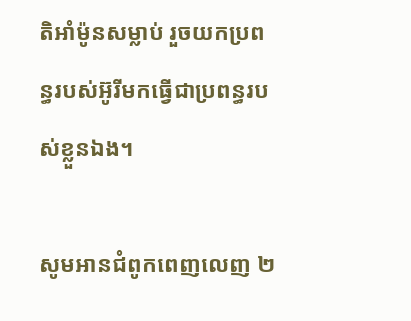តិអាំម៉ូនសម្លាប់ រួចយកប្រពន្ធរបស់អ៊ូរីមកធ្វើជាប្រពន្ធរបស់ខ្លួនឯង។

សូមអានជំពូកពេញលេញ ២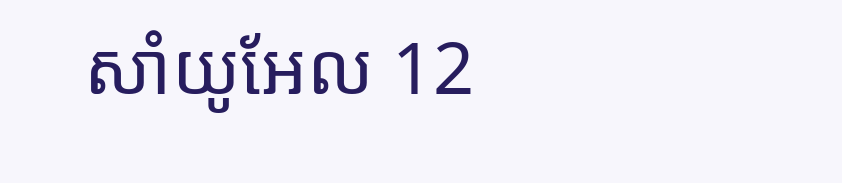សាំយូ‌អែល 12